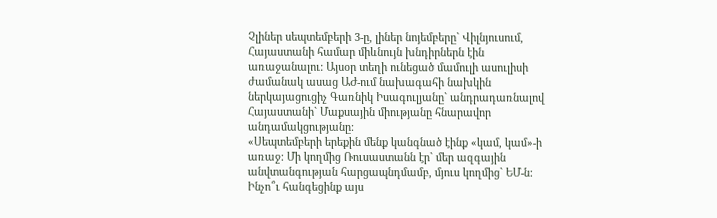Չլիներ սեպտեմբերի 3-ը, լիներ նոյեմբերը` Վիլնյուսում, Հայաստանի համար միևնույն խնդիրներն էին առաջանալու: Այսօր տեղի ունեցած մամուլի ասուլիսի ժամանակ ասաց ԱԺ-ում նախագահի նախկին ներկայացուցիչ Գառնիկ Իսագուլյանը` անդրադառնալով Հայաստանի` Մաքսային միությանը հնարավոր անդամակցությանը:
«Սեպտեմբերի երեքին մենք կանգնած էինք «կամ, կամ»-ի առաջ: Մի կողմից Ռուսաստանն էր` մեր ազգային անվտանգության հարցապնդմամբ, մյուս կողմից` ԵՄ-ն: Ինչո՞ւ հանգեցինք այս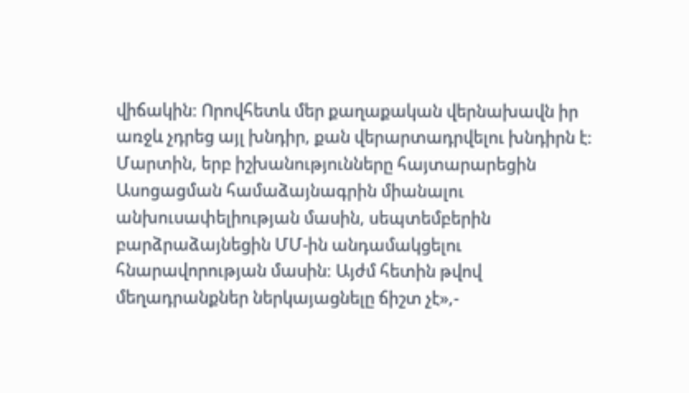վիճակին: Որովհետև մեր քաղաքական վերնախավն իր առջև չդրեց այլ խնդիր, քան վերարտադրվելու խնդիրն է: Մարտին, երբ իշխանությունները հայտարարեցին Ասոցացման համաձայնագրին միանալու անխուսափելիության մասին, սեպտեմբերին բարձրաձայնեցին ՄՄ-ին անդամակցելու հնարավորության մասին: Այժմ հետին թվով մեղադրանքներ ներկայացնելը ճիշտ չէ»,-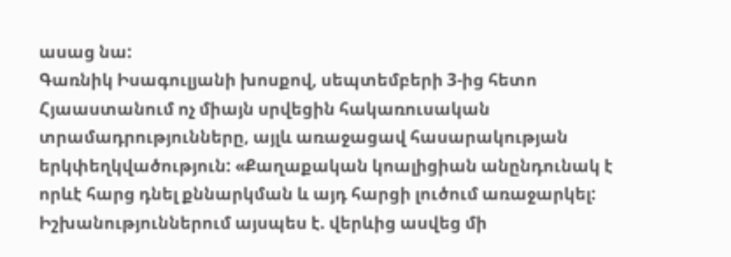ասաց նա:
Գառնիկ Իսագուլյանի խոսքով, սեպտեմբերի 3-ից հետո Հյաաստանում ոչ միայն սրվեցին հակառուսական տրամադրությունները, այլև առաջացավ հասարակության երկփեղկվածություն: «Քաղաքական կոալիցիան անընդունակ է որևէ հարց դնել քննարկման և այդ հարցի լուծում առաջարկել: Իշխանություններում այսպես է. վերևից ասվեց մի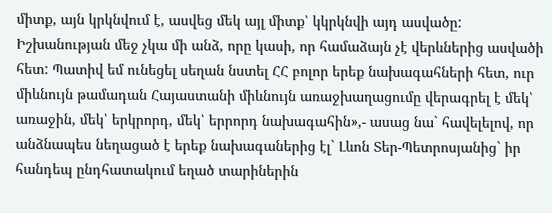միտք, այն կրկնվում է, ասվեց մեկ այլ միտք՝ կկրկնվի այդ ասվածը: Իշխանության մեջ չկա մի անձ, որը կասի, որ համաձայն չէ վերևներից ասվածի հետ: Պատիվ եմ ունեցել սեղան նստել ՀՀ բոլոր երեք նախագահների հետ, ուր միևնույն թամադան Հայաստանի միևնույն առաջխաղացումը վերագրել է մեկ՝ առաջին, մեկ՝ երկրորդ, մեկ՝ երրորդ նախագահին»,- ասաց նա` հավելելով, որ անձնապես նեղացած է երեք նախագաներից էլ` Լևոն Տեր-Պետրոսյանից` իր հանդեպ ընդհատակում եղած տարիներին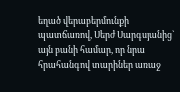եղած վերաբերմունքի պատճառով, Սերժ Սարգսյանից` այն բանի համար, որ նրա հրահանգով տարիներ առաջ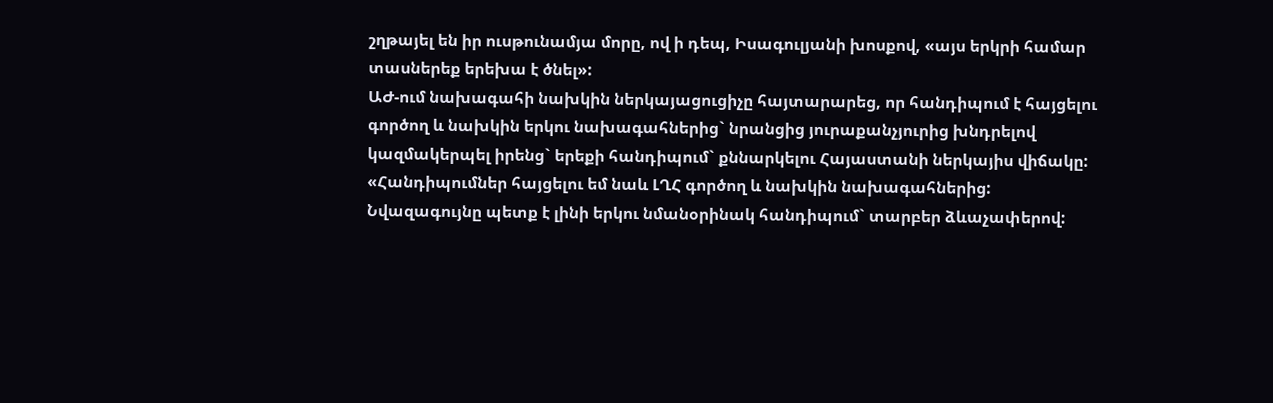շղթայել են իր ուսթունամյա մորը, ով ի դեպ, Իսագուլյանի խոսքով, «այս երկրի համար տասներեք երեխա է ծնել»:
ԱԺ-ում նախագահի նախկին ներկայացուցիչը հայտարարեց, որ հանդիպում է հայցելու գործող և նախկին երկու նախագահներից` նրանցից յուրաքանչյուրից խնդրելով կազմակերպել իրենց` երեքի հանդիպում` քննարկելու Հայաստանի ներկայիս վիճակը:
«Հանդիպումներ հայցելու եմ նաև ԼՂՀ գործող և նախկին նախագահներից: Նվազագույնը պետք է լինի երկու նմանօրինակ հանդիպում` տարբեր ձևաչափերով: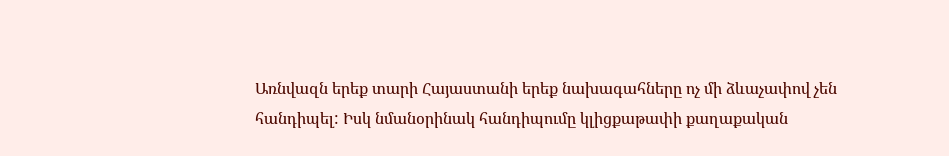Առնվազն երեք տարի Հայաստանի երեք նախագահները ոչ մի ձևաչափով չեն հանդիպել: Իսկ նմանօրինակ հանդիպումը կլիցքաթափի քաղաքական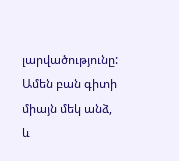լարվածությունը: Ամեն բան գիտի միայն մեկ անձ, և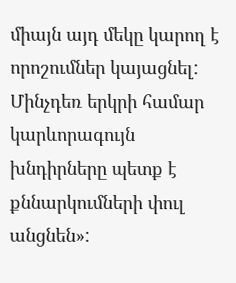միայն այդ մեկը կարող է որոշումներ կայացնել: Մինչդեռ երկրի համար կարևորագույն խնդիրները պետք է քննարկումների փուլ անցնեն»: